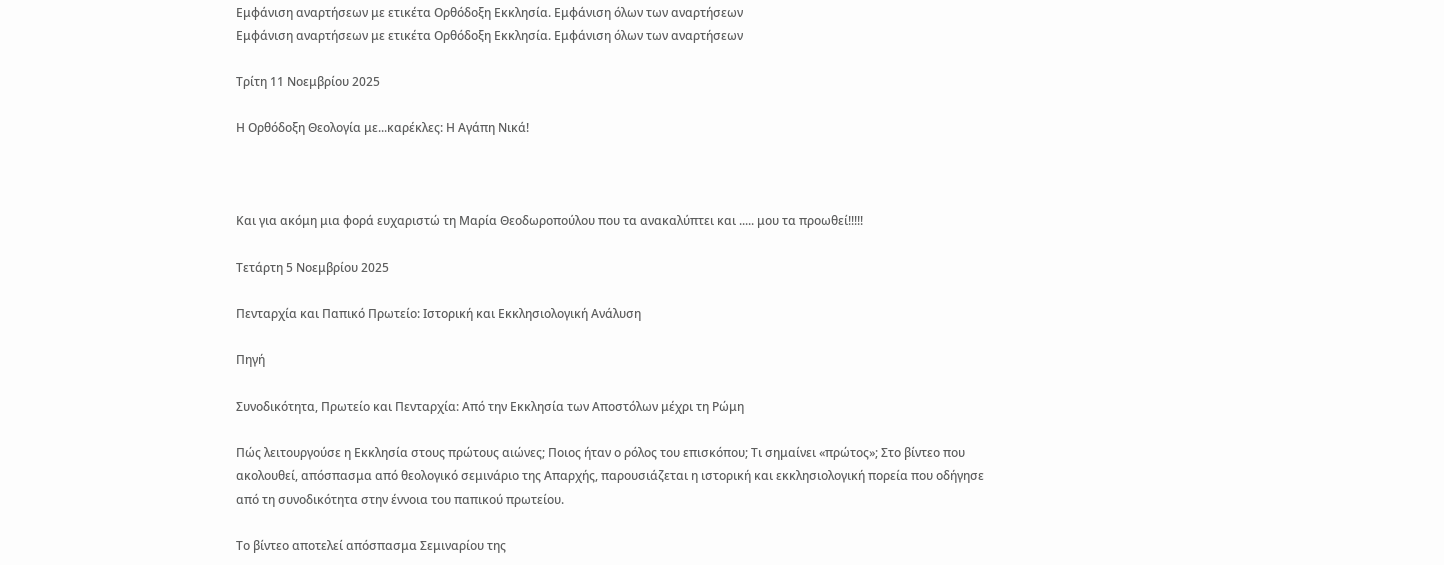Εμφάνιση αναρτήσεων με ετικέτα Ορθόδοξη Εκκλησία. Εμφάνιση όλων των αναρτήσεων
Εμφάνιση αναρτήσεων με ετικέτα Ορθόδοξη Εκκλησία. Εμφάνιση όλων των αναρτήσεων

Τρίτη 11 Νοεμβρίου 2025

Η Ορθόδοξη Θεολογία με...καρέκλες: Η Αγάπη Νικά!



Και για ακόμη μια φορά ευχαριστώ τη Μαρία Θεοδωροπούλου που τα ανακαλύπτει και ..... μου τα προωθεί!!!!!

Τετάρτη 5 Νοεμβρίου 2025

Πενταρχία και Παπικό Πρωτείο: Ιστορική και Εκκλησιολογική Ανάλυση

Πηγή

Συνοδικότητα, Πρωτείο και Πενταρχία: Από την Εκκλησία των Αποστόλων μέχρι τη Ρώμη

Πώς λειτουργούσε η Εκκλησία στους πρώτους αιώνες; Ποιος ήταν ο ρόλος του επισκόπου; Τι σημαίνει «πρώτος»; Στο βίντεο που ακολουθεί, απόσπασμα από θεολογικό σεμινάριο της Απαρχής, παρουσιάζεται η ιστορική και εκκλησιολογική πορεία που οδήγησε από τη συνοδικότητα στην έννοια του παπικού πρωτείου.

Το βίντεο αποτελεί απόσπασμα Σεμιναρίου της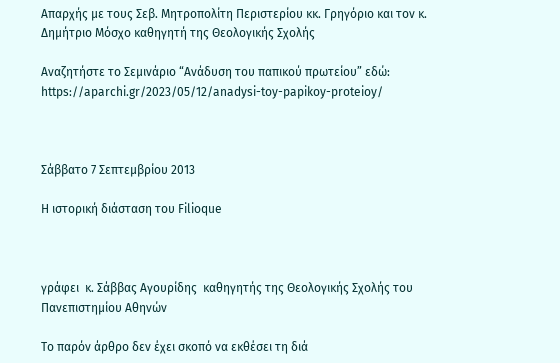Απαρχής με τους Σεβ. Μητροπολίτη Περιστερίου κκ. Γρηγόριο και τον κ. Δημήτριο Μόσχο καθηγητή της Θεολογικής Σχολής

Αναζητήστε το Σεμινάριο “Ανάδυση του παπικού πρωτείου” εδώ: https://aparchi.gr/2023/05/12/anadysi-toy-papikoy-proteioy/



Σάββατο 7 Σεπτεμβρίου 2013

Η ιστορική διάσταση του Filioque



γράφει  κ. Σάββας Αγουρίδης  καθηγητής της Θεολογικής Σχολής του Πανεπιστημίου Αθηνών

Το παρόν άρθρο δεν έχει σκοπό να εκθέσει τη διά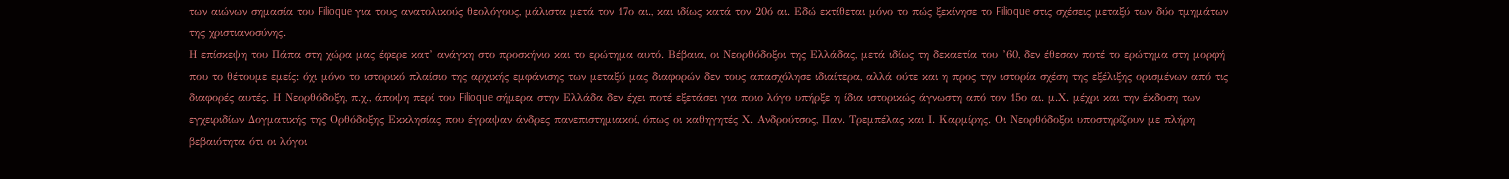των αιώνων σημασία του Filioque για τους ανατολικούς θεολόγους, μάλιστα μετά τον 17ο αι., και ιδίως κατά τον 20ό αι. Εδώ εκτίθεται μόνο το πώς ξεκίνησε το Filioque στις σχέσεις μεταξύ των δύο τμημάτων της χριστιανοσύνης.
Η επίσκεψη του Πάπα στη χώρα μας έφερε κατ’ ανάγκη στο προσκήνιο και το ερώτημα αυτό. Βέβαια, οι Νεορθόδοξοι της Ελλάδας, μετά ιδίως τη δεκαετία του ’60, δεν έθεσαν ποτέ το ερώτημα στη μορφή που το θέτουμε εμείς: όχι μόνο το ιστορικό πλαίσιο της αρχικής εμφάνισης των μεταξύ μας διαφορών δεν τους απασχόλησε ιδιαίτερα, αλλά ούτε και η προς την ιστορία σχέση της εξέλιξης ορισμένων από τις διαφορές αυτές. Η Νεορθόδοξη, π.χ., άποψη περί του Filioque σήμερα στην Ελλάδα δεν έχει ποτέ εξετάσει για ποιο λόγο υπήρξε η ίδια ιστορικώς άγνωστη από τον 15ο αι. μ.Χ. μέχρι και την έκδοση των εγχειριδίων Δογματικής της Ορθόδοξης Εκκλησίας που έγραψαν άνδρες πανεπιστημιακοί, όπως οι καθηγητές Χ. Ανδρούτσος, Παν. Τρεμπέλας και Ι. Καρμίρης. Οι Νεορθόδοξοι υποστηρίζουν με πλήρη βεβαιότητα ότι οι λόγοι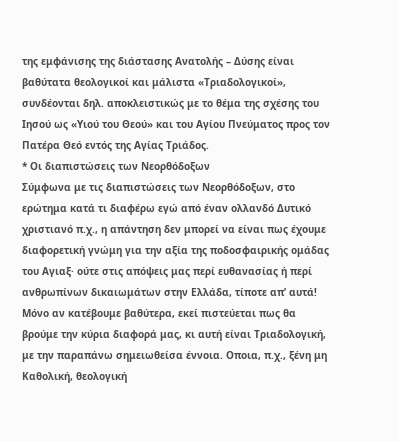της εμφάνισης της διάστασης Ανατολής – Δύσης είναι βαθύτατα θεολογικοί και μάλιστα «Τριαδολογικοί», συνδέονται δηλ. αποκλειστικώς με το θέμα της σχέσης του Ιησού ως «Υιού του Θεού» και του Αγίου Πνεύματος προς τον Πατέρα Θεό εντός της Αγίας Τριάδος.
* Οι διαπιστώσεις των Νεορθόδοξων
Σύμφωνα με τις διαπιστώσεις των Νεορθόδοξων, στο ερώτημα κατά τι διαφέρω εγώ από έναν ολλανδό Δυτικό χριστιανό π.χ., η απάντηση δεν μπορεί να είναι πως έχουμε διαφορετική γνώμη για την αξία της ποδοσφαιρικής ομάδας του Αγιαξ· ούτε στις απόψεις μας περί ευθανασίας ή περί ανθρωπίνων δικαιωμάτων στην Ελλάδα, τίποτε απ’ αυτά! Μόνο αν κατέβουμε βαθύτερα, εκεί πιστεύεται πως θα βρούμε την κύρια διαφορά μας, κι αυτή είναι Τριαδολογική, με την παραπάνω σημειωθείσα έννοια. Οποια, π.χ., ξένη μη Καθολική, θεολογική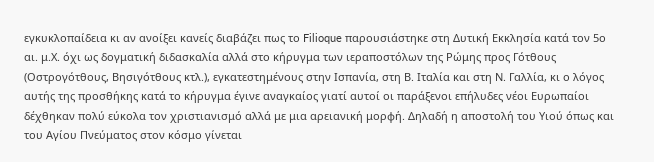εγκυκλοπαίδεια κι αν ανοίξει κανείς διαβάζει πως το Filioque παρουσιάστηκε στη Δυτική Εκκλησία κατά τον 5ο αι. μ.Χ. όχι ως δογματική διδασκαλία αλλά στο κήρυγμα των ιεραποστόλων της Ρώμης προς Γότθους (Οστρογότθους, Βησιγότθους κτλ.), εγκατεστημένους στην Ισπανία, στη Β. Ιταλία και στη Ν. Γαλλία, κι ο λόγος αυτής της προσθήκης κατά το κήρυγμα έγινε αναγκαίος γιατί αυτοί οι παράξενοι επήλυδες νέοι Ευρωπαίοι δέχθηκαν πολύ εύκολα τον χριστιανισμό αλλά με μια αρειανική μορφή. Δηλαδή η αποστολή του Υιού όπως και του Αγίου Πνεύματος στον κόσμο γίνεται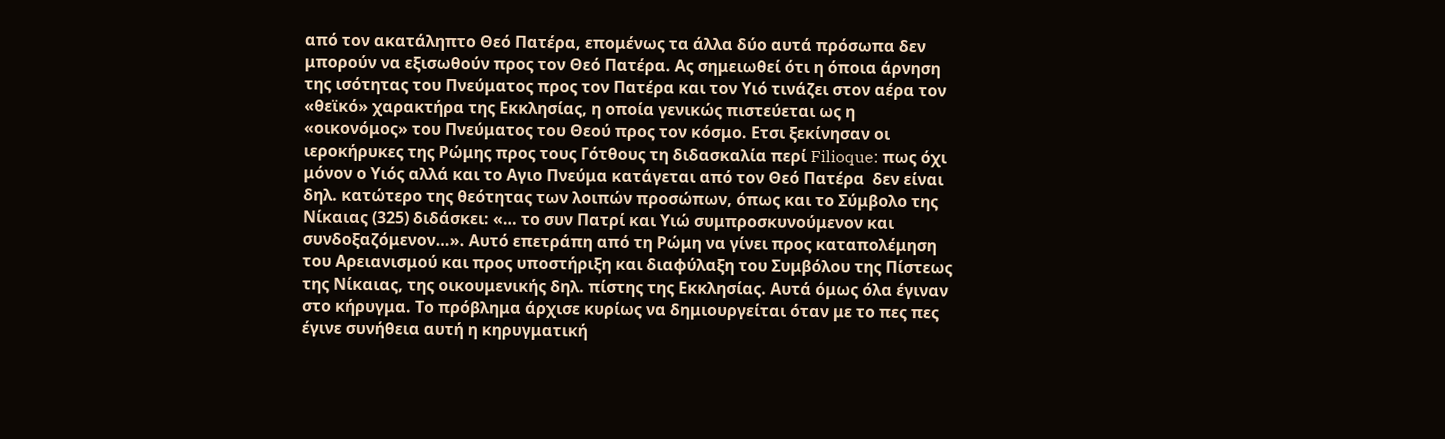από τον ακατάληπτο Θεό Πατέρα, επομένως τα άλλα δύο αυτά πρόσωπα δεν μπορούν να εξισωθούν προς τον Θεό Πατέρα. Ας σημειωθεί ότι η όποια άρνηση της ισότητας του Πνεύματος προς τον Πατέρα και τον Υιό τινάζει στον αέρα τον «θεϊκό» χαρακτήρα της Εκκλησίας, η οποία γενικώς πιστεύεται ως η «οικονόμος» του Πνεύματος του Θεού προς τον κόσμο. Ετσι ξεκίνησαν οι ιεροκήρυκες της Ρώμης προς τους Γότθους τη διδασκαλία περί Filioque: πως όχι μόνον ο Υιός αλλά και το Αγιο Πνεύμα κατάγεται από τον Θεό Πατέρα  δεν είναι δηλ. κατώτερο της θεότητας των λοιπών προσώπων, όπως και το Σύμβολο της Νίκαιας (325) διδάσκει: «… το συν Πατρί και Υιώ συμπροσκυνούμενον και συνδοξαζόμενον…». Αυτό επετράπη από τη Ρώμη να γίνει προς καταπολέμηση του Αρειανισμού και προς υποστήριξη και διαφύλαξη του Συμβόλου της Πίστεως της Νίκαιας, της οικουμενικής δηλ. πίστης της Εκκλησίας. Αυτά όμως όλα έγιναν στο κήρυγμα. Το πρόβλημα άρχισε κυρίως να δημιουργείται όταν με το πες πες έγινε συνήθεια αυτή η κηρυγματική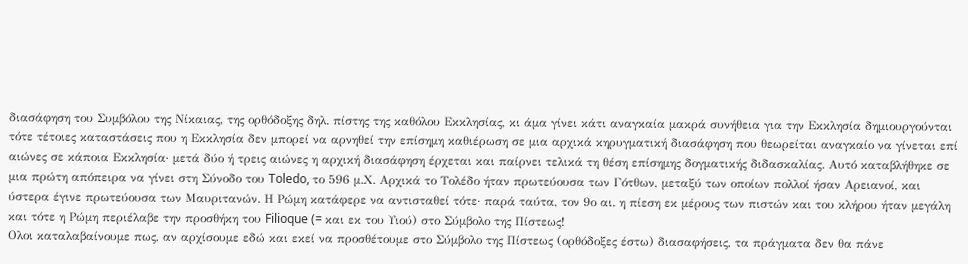διασάφηση του Συμβόλου της Νίκαιας, της ορθόδοξης δηλ. πίστης της καθόλου Εκκλησίας, κι άμα γίνει κάτι αναγκαία μακρά συνήθεια για την Εκκλησία δημιουργούνται τότε τέτοιες καταστάσεις που η Εκκλησία δεν μπορεί να αρνηθεί την επίσημη καθιέρωση σε μια αρχικά κηρυγματική διασάφηση που θεωρείται αναγκαίο να γίνεται επί αιώνες σε κάποια Εκκλησία· μετά δύο ή τρεις αιώνες η αρχική διασάφηση έρχεται και παίρνει τελικά τη θέση επίσημης δογματικής διδασκαλίας. Αυτό καταβλήθηκε σε μια πρώτη απόπειρα να γίνει στη Σύνοδο του Toledo, το 596 μ.Χ. Αρχικά το Τολέδο ήταν πρωτεύουσα των Γότθων, μεταξύ των οποίων πολλοί ήσαν Αρειανοί, και ύστερα έγινε πρωτεύουσα των Μαυριτανών. Η Ρώμη κατάφερε να αντισταθεί τότε· παρά ταύτα, τον 9ο αι. η πίεση εκ μέρους των πιστών και του κλήρου ήταν μεγάλη και τότε η Ρώμη περιέλαβε την προσθήκη του Filioque (= και εκ του Υιού) στο Σύμβολο της Πίστεως!
Ολοι καταλαβαίνουμε πως, αν αρχίσουμε εδώ και εκεί να προσθέτουμε στο Σύμβολο της Πίστεως (ορθόδοξες έστω) διασαφήσεις, τα πράγματα δεν θα πάνε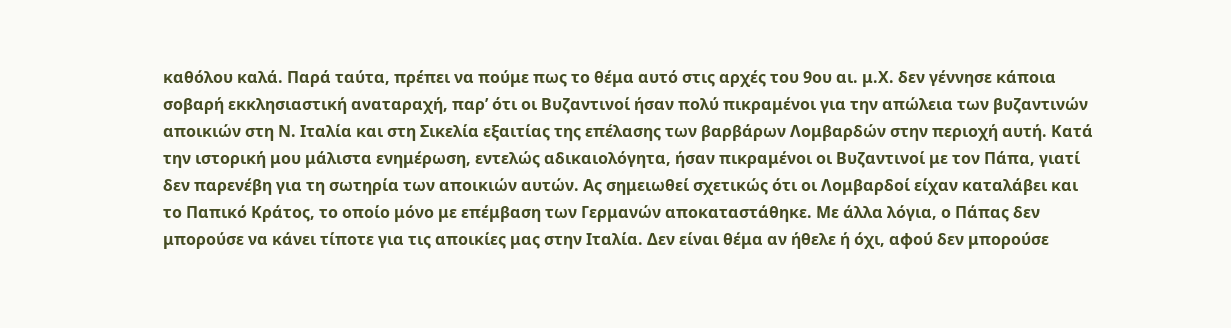καθόλου καλά. Παρά ταύτα, πρέπει να πούμε πως το θέμα αυτό στις αρχές του 9ου αι. μ.Χ. δεν γέννησε κάποια σοβαρή εκκλησιαστική αναταραχή, παρ’ ότι οι Βυζαντινοί ήσαν πολύ πικραμένοι για την απώλεια των βυζαντινών αποικιών στη Ν. Ιταλία και στη Σικελία εξαιτίας της επέλασης των βαρβάρων Λομβαρδών στην περιοχή αυτή. Κατά την ιστορική μου μάλιστα ενημέρωση, εντελώς αδικαιολόγητα, ήσαν πικραμένοι οι Βυζαντινοί με τον Πάπα, γιατί δεν παρενέβη για τη σωτηρία των αποικιών αυτών. Ας σημειωθεί σχετικώς ότι οι Λομβαρδοί είχαν καταλάβει και το Παπικό Κράτος, το οποίο μόνο με επέμβαση των Γερμανών αποκαταστάθηκε. Με άλλα λόγια, ο Πάπας δεν μπορούσε να κάνει τίποτε για τις αποικίες μας στην Ιταλία. Δεν είναι θέμα αν ήθελε ή όχι, αφού δεν μπορούσε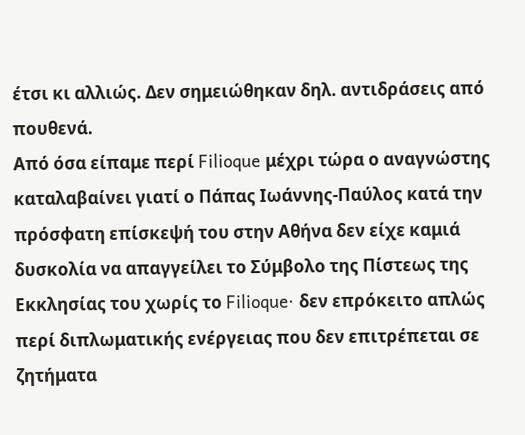έτσι κι αλλιώς. Δεν σημειώθηκαν δηλ. αντιδράσεις από πουθενά.
Από όσα είπαμε περί Filioque μέχρι τώρα ο αναγνώστης καταλαβαίνει γιατί ο Πάπας Ιωάννης-Παύλος κατά την πρόσφατη επίσκεψή του στην Αθήνα δεν είχε καμιά δυσκολία να απαγγείλει το Σύμβολο της Πίστεως της Εκκλησίας του χωρίς το Filioque· δεν επρόκειτο απλώς περί διπλωματικής ενέργειας που δεν επιτρέπεται σε ζητήματα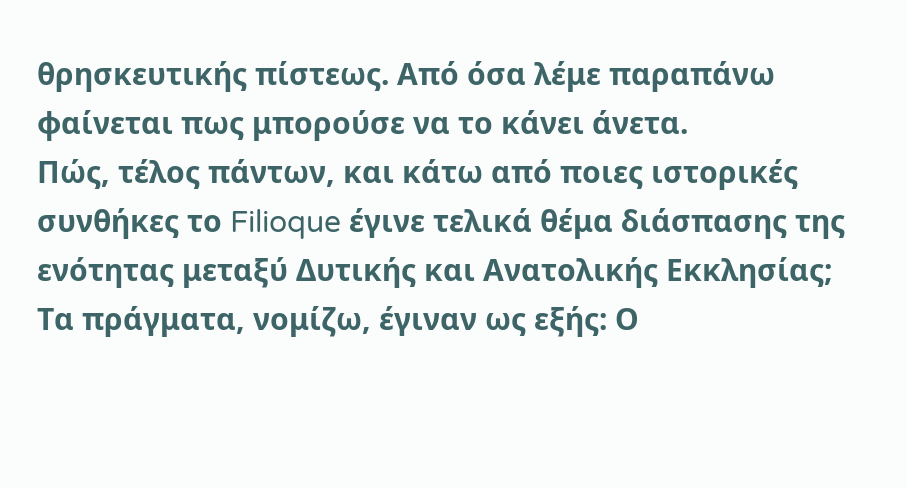θρησκευτικής πίστεως. Από όσα λέμε παραπάνω φαίνεται πως μπορούσε να το κάνει άνετα.
Πώς, τέλος πάντων, και κάτω από ποιες ιστορικές συνθήκες το Filioque έγινε τελικά θέμα διάσπασης της ενότητας μεταξύ Δυτικής και Ανατολικής Εκκλησίας; Τα πράγματα, νομίζω, έγιναν ως εξής: Ο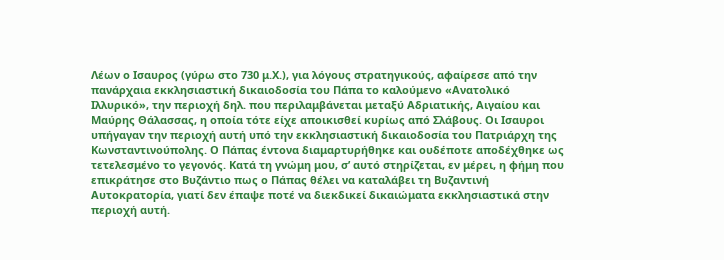Λέων ο Ισαυρος (γύρω στο 730 μ.Χ.), για λόγους στρατηγικούς, αφαίρεσε από την πανάρχαια εκκλησιαστική δικαιοδοσία του Πάπα το καλούμενο «Ανατολικό Ιλλυρικό», την περιοχή δηλ. που περιλαμβάνεται μεταξύ Αδριατικής, Αιγαίου και Μαύρης Θάλασσας, η οποία τότε είχε αποικισθεί κυρίως από Σλάβους. Οι Ισαυροι υπήγαγαν την περιοχή αυτή υπό την εκκλησιαστική δικαιοδοσία του Πατριάρχη της Κωνσταντινούπολης. Ο Πάπας έντονα διαμαρτυρήθηκε και ουδέποτε αποδέχθηκε ως τετελεσμένο το γεγονός. Κατά τη γνώμη μου, σ’ αυτό στηρίζεται, εν μέρει, η φήμη που επικράτησε στο Βυζάντιο πως ο Πάπας θέλει να καταλάβει τη Βυζαντινή Αυτοκρατορία, γιατί δεν έπαψε ποτέ να διεκδικεί δικαιώματα εκκλησιαστικά στην περιοχή αυτή.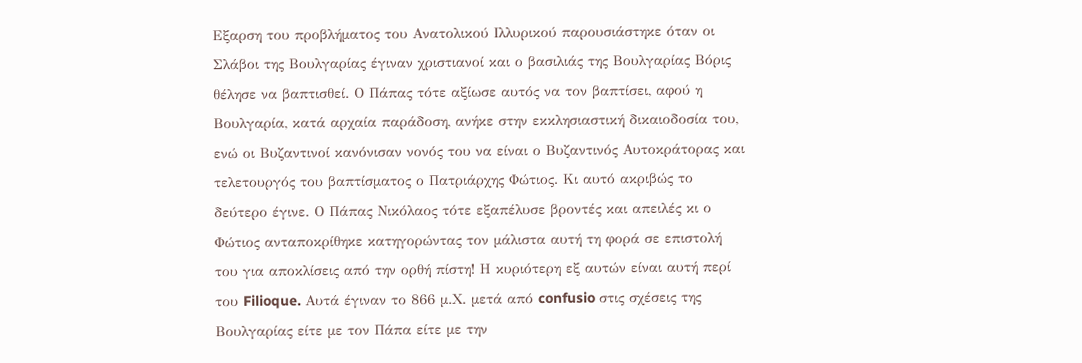Εξαρση του προβλήματος του Ανατολικού Ιλλυρικού παρουσιάστηκε όταν οι Σλάβοι της Βουλγαρίας έγιναν χριστιανοί και ο βασιλιάς της Βουλγαρίας Βόρις θέλησε να βαπτισθεί. Ο Πάπας τότε αξίωσε αυτός να τον βαπτίσει, αφού η Βουλγαρία, κατά αρχαία παράδοση, ανήκε στην εκκλησιαστική δικαιοδοσία του, ενώ οι Βυζαντινοί κανόνισαν νονός του να είναι ο Βυζαντινός Αυτοκράτορας και τελετουργός του βαπτίσματος ο Πατριάρχης Φώτιος. Κι αυτό ακριβώς το δεύτερο έγινε. Ο Πάπας Νικόλαος τότε εξαπέλυσε βροντές και απειλές κι ο Φώτιος ανταποκρίθηκε κατηγορώντας τον μάλιστα αυτή τη φορά σε επιστολή του για αποκλίσεις από την ορθή πίστη! Η κυριότερη εξ αυτών είναι αυτή περί του Filioque. Αυτά έγιναν το 866 μ.Χ. μετά από confusio στις σχέσεις της Βουλγαρίας είτε με τον Πάπα είτε με την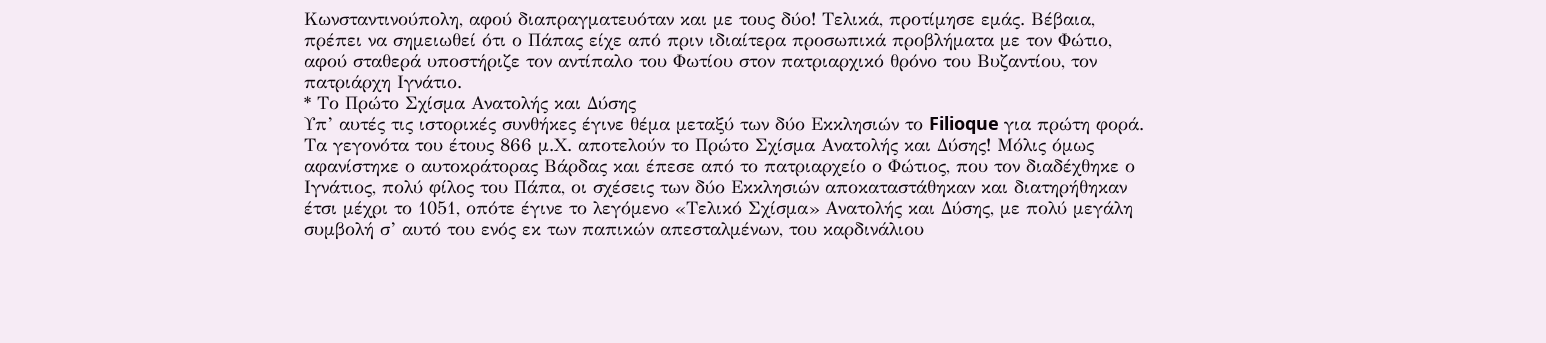Κωνσταντινούπολη, αφού διαπραγματευόταν και με τους δύο! Τελικά, προτίμησε εμάς. Βέβαια, πρέπει να σημειωθεί ότι ο Πάπας είχε από πριν ιδιαίτερα προσωπικά προβλήματα με τον Φώτιο, αφού σταθερά υποστήριζε τον αντίπαλο του Φωτίου στον πατριαρχικό θρόνο του Βυζαντίου, τον πατριάρχη Ιγνάτιο.
* Το Πρώτο Σχίσμα Ανατολής και Δύσης
Υπ’ αυτές τις ιστορικές συνθήκες έγινε θέμα μεταξύ των δύο Εκκλησιών το Filioque για πρώτη φορά. Τα γεγονότα του έτους 866 μ.Χ. αποτελούν το Πρώτο Σχίσμα Ανατολής και Δύσης! Μόλις όμως αφανίστηκε ο αυτοκράτορας Βάρδας και έπεσε από το πατριαρχείο ο Φώτιος, που τον διαδέχθηκε ο Ιγνάτιος, πολύ φίλος του Πάπα, οι σχέσεις των δύο Εκκλησιών αποκαταστάθηκαν και διατηρήθηκαν έτσι μέχρι το 1051, οπότε έγινε το λεγόμενο «Τελικό Σχίσμα» Ανατολής και Δύσης, με πολύ μεγάλη συμβολή σ’ αυτό του ενός εκ των παπικών απεσταλμένων, του καρδινάλιου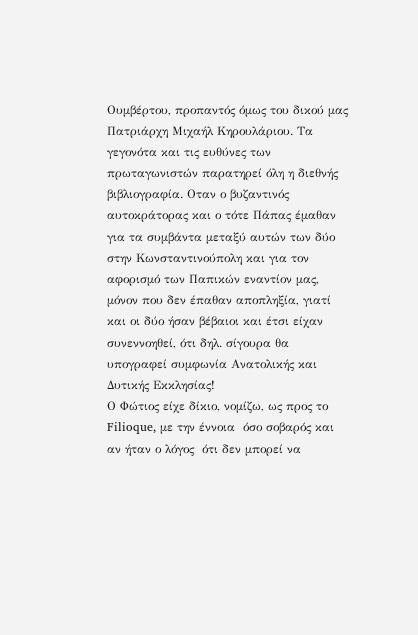Ουμβέρτου, προπαντός όμως του δικού μας Πατριάρχη Μιχαήλ Κηρουλάριου. Τα γεγονότα και τις ευθύνες των πρωταγωνιστών παρατηρεί όλη η διεθνής βιβλιογραφία. Οταν ο βυζαντινός αυτοκράτορας και ο τότε Πάπας έμαθαν για τα συμβάντα μεταξύ αυτών των δύο στην Κωνσταντινούπολη και για τον αφορισμό των Παπικών εναντίον μας, μόνον που δεν έπαθαν αποπληξία, γιατί και οι δύο ήσαν βέβαιοι και έτσι είχαν συνεννοηθεί, ότι δηλ. σίγουρα θα υπογραφεί συμφωνία Ανατολικής και Δυτικής Εκκλησίας!
Ο Φώτιος είχε δίκιο, νομίζω, ως προς το Filioque, με την έννοια  όσο σοβαρός και αν ήταν ο λόγος  ότι δεν μπορεί να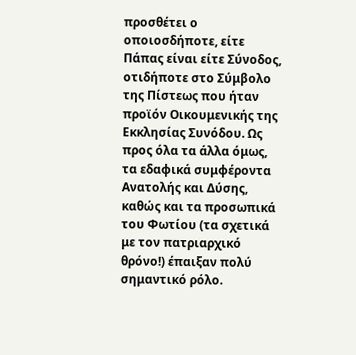προσθέτει ο οποιοσδήποτε, είτε Πάπας είναι είτε Σύνοδος, οτιδήποτε στο Σύμβολο της Πίστεως που ήταν προϊόν Οικουμενικής της Εκκλησίας Συνόδου. Ως προς όλα τα άλλα όμως, τα εδαφικά συμφέροντα Ανατολής και Δύσης, καθώς και τα προσωπικά του Φωτίου (τα σχετικά με τον πατριαρχικό θρόνο!) έπαιξαν πολύ σημαντικό ρόλο.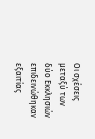Οι σχέσεις μεταξύ των δύο Εκκλησιών επιδεινώθηκαν εξαιτίας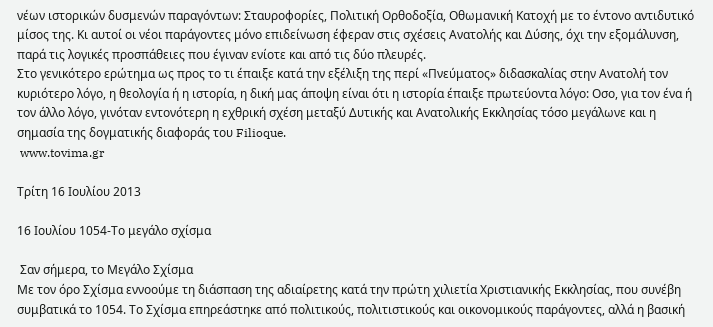νέων ιστορικών δυσμενών παραγόντων: Σταυροφορίες, Πολιτική Ορθοδοξία, Οθωμανική Κατοχή με το έντονο αντιδυτικό μίσος της. Κι αυτοί οι νέοι παράγοντες μόνο επιδείνωση έφεραν στις σχέσεις Ανατολής και Δύσης, όχι την εξομάλυνση, παρά τις λογικές προσπάθειες που έγιναν ενίοτε και από τις δύο πλευρές.
Στο γενικότερο ερώτημα ως προς το τι έπαιξε κατά την εξέλιξη της περί «Πνεύματος» διδασκαλίας στην Ανατολή τον κυριότερο λόγο, η θεολογία ή η ιστορία, η δική μας άποψη είναι ότι η ιστορία έπαιξε πρωτεύοντα λόγο: Οσο, για τον ένα ή τον άλλο λόγο, γινόταν εντονότερη η εχθρική σχέση μεταξύ Δυτικής και Ανατολικής Εκκλησίας τόσο μεγάλωνε και η σημασία της δογματικής διαφοράς του Filioque.
 www.tovima.gr

Τρίτη 16 Ιουλίου 2013

16 Ιουλίου 1054-Το μεγάλο σχίσμα

 Σαν σήμερα, το Μεγάλο Σχίσμα
Με τον όρο Σχίσμα εννοούμε τη διάσπαση της αδιαίρετης κατά την πρώτη χιλιετία Χριστιανικής Εκκλησίας, που συνέβη συμβατικά το 1054. Το Σχίσμα επηρεάστηκε από πολιτικούς, πολιτιστικούς και οικονομικούς παράγοντες, αλλά η βασική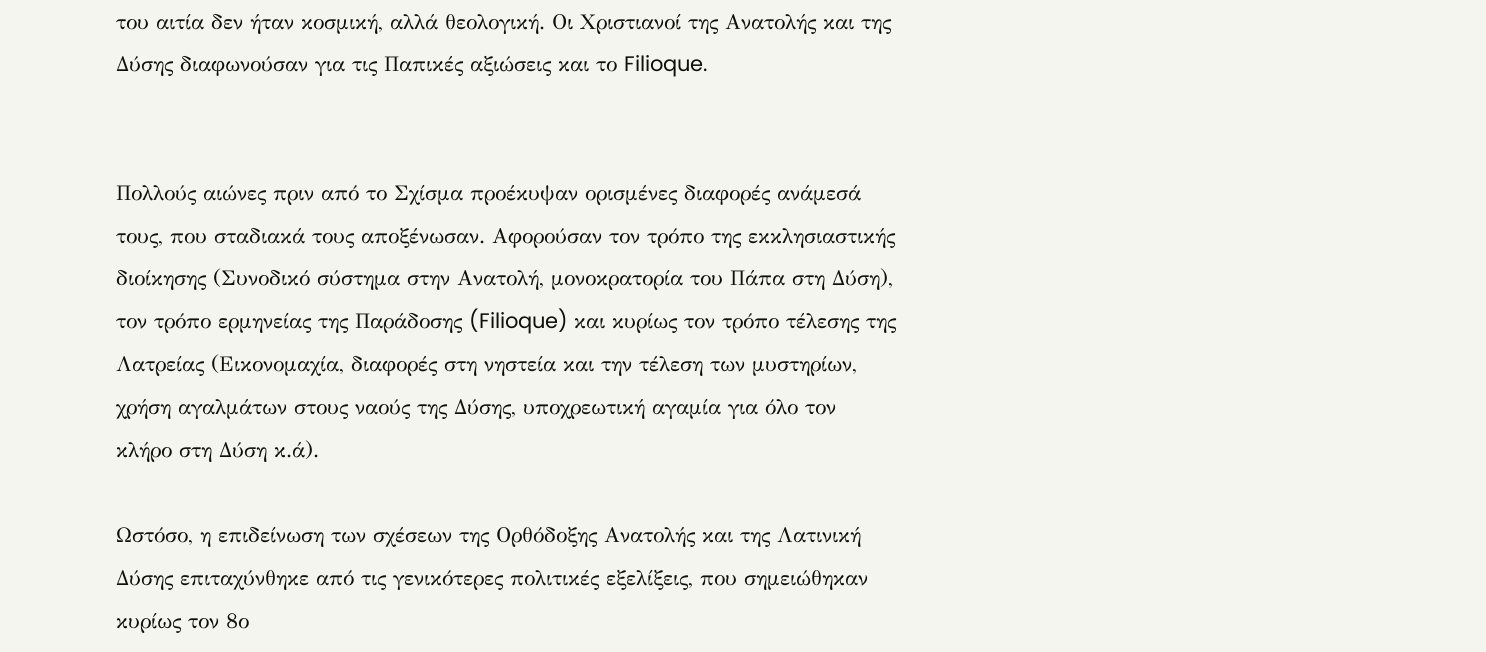του αιτία δεν ήταν κοσμική, αλλά θεολογική. Οι Χριστιανοί της Ανατολής και της Δύσης διαφωνούσαν για τις Παπικές αξιώσεις και το Filioque.


Πολλούς αιώνες πριν από το Σχίσμα προέκυψαν ορισμένες διαφορές ανάμεσά τους, που σταδιακά τους αποξένωσαν. Αφορούσαν τον τρόπο της εκκλησιαστικής διοίκησης (Συνοδικό σύστημα στην Ανατολή, μονοκρατορία του Πάπα στη Δύση), τον τρόπο ερμηνείας της Παράδοσης (Filioque) και κυρίως τον τρόπο τέλεσης της Λατρείας (Εικονομαχία, διαφορές στη νηστεία και την τέλεση των μυστηρίων, χρήση αγαλμάτων στους ναούς της Δύσης, υποχρεωτική αγαμία για όλο τον κλήρο στη Δύση κ.ά).

Ωστόσο, η επιδείνωση των σχέσεων της Ορθόδοξης Ανατολής και της Λατινική Δύσης επιταχύνθηκε από τις γενικότερες πολιτικές εξελίξεις, που σημειώθηκαν κυρίως τον 8ο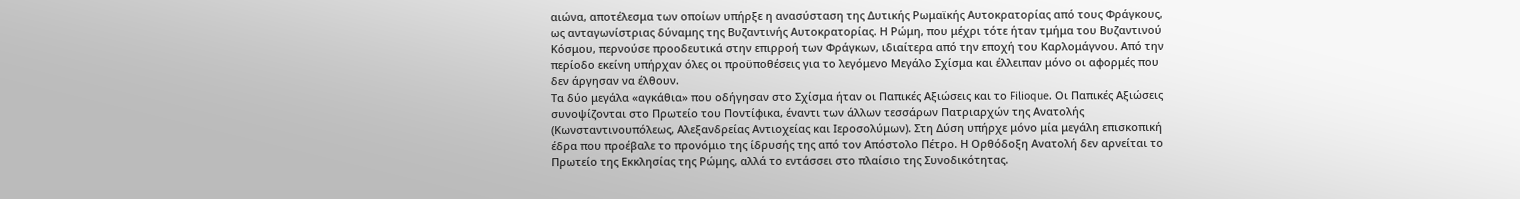αιώνα, αποτέλεσμα των οποίων υπήρξε η ανασύσταση της Δυτικής Ρωμαϊκής Αυτοκρατορίας από τους Φράγκους, ως ανταγωνίστριας δύναμης της Βυζαντινής Αυτοκρατορίας. Η Ρώμη, που μέχρι τότε ήταν τμήμα του Βυζαντινού Κόσμου, περνούσε προοδευτικά στην επιρροή των Φράγκων, ιδιαίτερα από την εποχή του Καρλομάγνου. Από την περίοδο εκείνη υπήρχαν όλες οι προϋποθέσεις για το λεγόμενο Μεγάλο Σχίσμα και έλλειπαν μόνο οι αφορμές που δεν άργησαν να έλθουν.
Τα δύο μεγάλα «αγκάθια» που οδήγησαν στο Σχίσμα ήταν οι Παπικές Αξιώσεις και το Filioque. Οι Παπικές Αξιώσεις συνοψίζονται στο Πρωτείο του Ποντίφικα, έναντι των άλλων τεσσάρων Πατριαρχών της Ανατολής (Κωνσταντινουπόλεως, Αλεξανδρείας Αντιοχείας και Ιεροσολύμων). Στη Δύση υπήρχε μόνο μία μεγάλη επισκοπική έδρα που προέβαλε το προνόμιο της ίδρυσής της από τον Απόστολο Πέτρο. Η Ορθόδοξη Ανατολή δεν αρνείται το Πρωτείο της Εκκλησίας της Ρώμης, αλλά το εντάσσει στο πλαίσιο της Συνοδικότητας.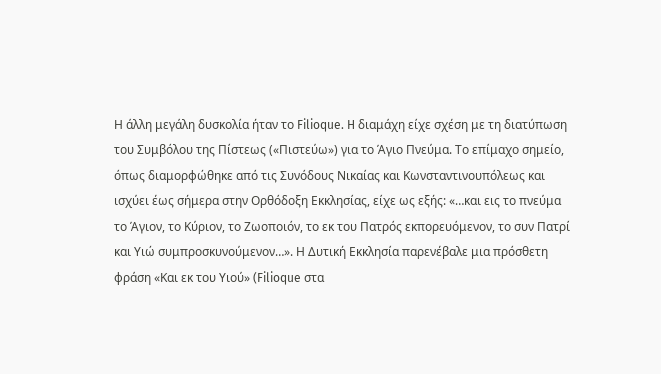Η άλλη μεγάλη δυσκολία ήταν το Filioque. H διαμάχη είχε σχέση με τη διατύπωση του Συμβόλου της Πίστεως («Πιστεύω») για το Άγιο Πνεύμα. Το επίμαχο σημείο, όπως διαμορφώθηκε από τις Συνόδους Νικαίας και Κωνσταντινουπόλεως και ισχύει έως σήμερα στην Ορθόδοξη Εκκλησίας, είχε ως εξής: «…και εις το πνεύμα το Άγιον, το Κύριον, το Ζωοποιόν, το εκ του Πατρός εκπορευόμενον, το συν Πατρί και Υιώ συμπροσκυνούμενον…». Η Δυτική Εκκλησία παρενέβαλε μια πρόσθετη φράση «Και εκ του Υιού» (Filioque στα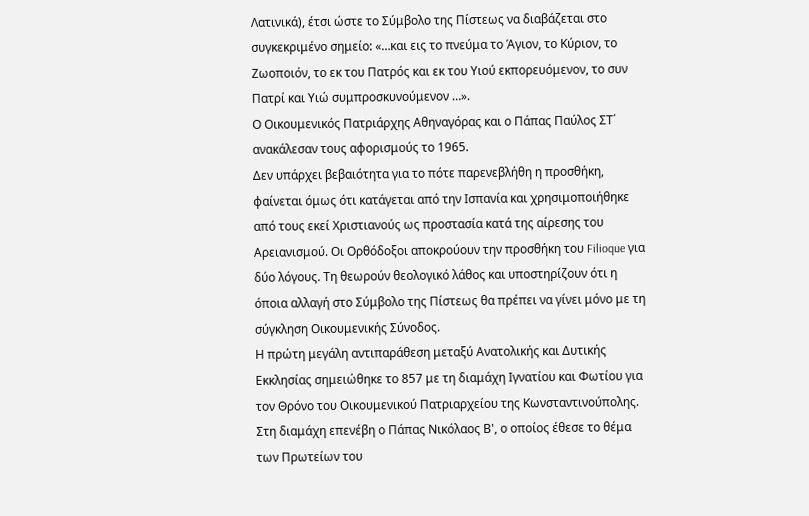Λατινικά), έτσι ώστε το Σύμβολο της Πίστεως να διαβάζεται στο συγκεκριμένο σημείο: «…και εις το πνεύμα το Άγιον, το Κύριον, το Ζωοποιόν, το εκ του Πατρός και εκ του Υιού εκπορευόμενον, το συν Πατρί και Υιώ συμπροσκυνούμενον …».
Ο Οικουμενικός Πατριάρχης Αθηναγόρας και ο Πάπας Παύλος ΣΤ΄ ανακάλεσαν τους αφορισμούς το 1965.
Δεν υπάρχει βεβαιότητα για το πότε παρενεβλήθη η προσθήκη, φαίνεται όμως ότι κατάγεται από την Ισπανία και χρησιμοποιήθηκε από τους εκεί Χριστιανούς ως προστασία κατά της αίρεσης του Αρειανισμού. Οι Ορθόδοξοι αποκρούουν την προσθήκη του Filioque για δύο λόγους. Τη θεωρούν θεολογικό λάθος και υποστηρίζουν ότι η όποια αλλαγή στο Σύμβολο της Πίστεως θα πρέπει να γίνει μόνο με τη σύγκληση Οικουμενικής Σύνοδος.
Η πρώτη μεγάλη αντιπαράθεση μεταξύ Ανατολικής και Δυτικής Εκκλησίας σημειώθηκε το 857 με τη διαμάχη Ιγνατίου και Φωτίου για τον Θρόνο του Οικουμενικού Πατριαρχείου της Κωνσταντινούπολης. Στη διαμάχη επενέβη ο Πάπας Νικόλαος Β', ο οποίος έθεσε το θέμα των Πρωτείων του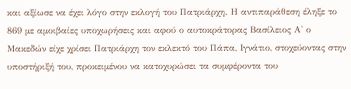και αξίωσε να έχει λόγο στην εκλογή του Πατριάρχη. Η αντιπαράθεση έληξε το 869 με αμοιβαίες υποχωρήσεις και αφού ο αυτοκράτορας Βασίλειος Α' ο Μακεδών είχε χρίσει Πατριάρχη τον εκλεκτό του Πάπα, Ιγνάτιο, στοχεύοντας στην υποστήριξή του, προκειμένου να κατοχυρώσει τα συμφέροντα του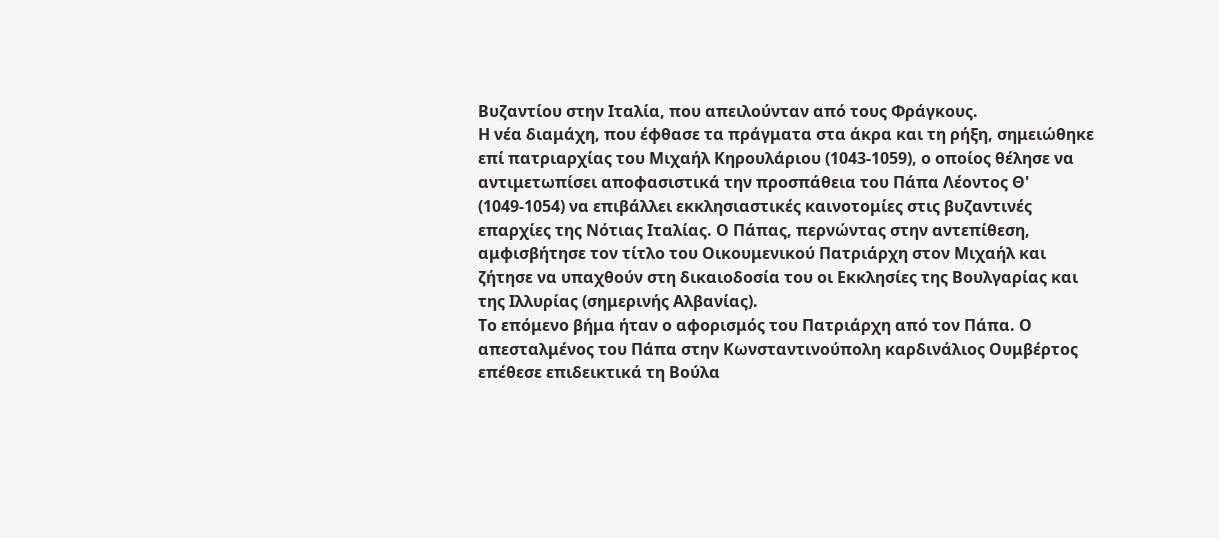Βυζαντίου στην Ιταλία, που απειλούνταν από τους Φράγκους.
Η νέα διαμάχη, που έφθασε τα πράγματα στα άκρα και τη ρήξη, σημειώθηκε επί πατριαρχίας του Μιχαήλ Κηρουλάριου (1043-1059), ο οποίος θέλησε να αντιμετωπίσει αποφασιστικά την προσπάθεια του Πάπα Λέοντος Θ' (1049-1054) να επιβάλλει εκκλησιαστικές καινοτομίες στις βυζαντινές επαρχίες της Νότιας Ιταλίας. Ο Πάπας, περνώντας στην αντεπίθεση, αμφισβήτησε τον τίτλο του Οικουμενικού Πατριάρχη στον Μιχαήλ και ζήτησε να υπαχθούν στη δικαιοδοσία του οι Εκκλησίες της Βουλγαρίας και της Ιλλυρίας (σημερινής Αλβανίας).
Το επόμενο βήμα ήταν ο αφορισμός του Πατριάρχη από τον Πάπα. Ο απεσταλμένος του Πάπα στην Κωνσταντινούπολη καρδινάλιος Ουμβέρτος επέθεσε επιδεικτικά τη Βούλα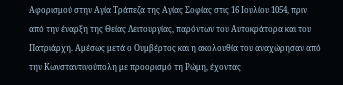Αφορισμού στην Αγία Τράπεζα της Αγίας Σοφίας στις 16 Ιουλίου 1054, πριν από την έναρξη της Θείας Λειτουργίας, παρόντων του Αυτοκράτορα και του Πατριάρχη. Αμέσως μετά ο Ουμβέρτος και η ακολουθία του αναχώρησαν από την Κωνσταντινούπολη με προορισμό τη Ρώμη, έχοντας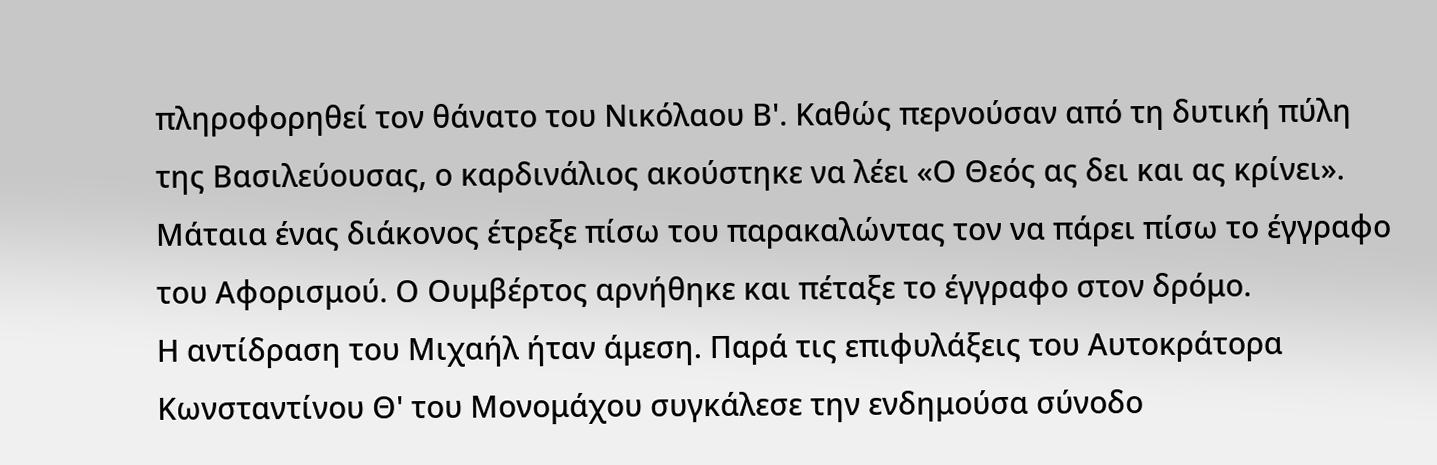πληροφορηθεί τον θάνατο του Νικόλαου Β'. Καθώς περνούσαν από τη δυτική πύλη της Βασιλεύουσας, ο καρδινάλιος ακούστηκε να λέει «Ο Θεός ας δει και ας κρίνει». Μάταια ένας διάκονος έτρεξε πίσω του παρακαλώντας τον να πάρει πίσω το έγγραφο του Αφορισμού. Ο Ουμβέρτος αρνήθηκε και πέταξε το έγγραφο στον δρόμο.
Η αντίδραση του Μιχαήλ ήταν άμεση. Παρά τις επιφυλάξεις του Αυτοκράτορα Κωνσταντίνου Θ' του Μονομάχου συγκάλεσε την ενδημούσα σύνοδο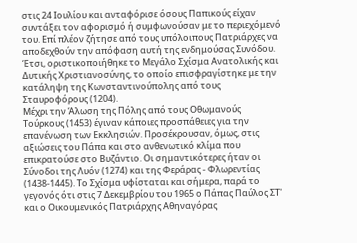στις 24 Ιουλίου και ανταφόρισε όσους Παπικούς είχαν συντάξει τον αφορισμό ή συμφωνούσαν με το περιεχόμενό του. Επί πλέον ζήτησε από τους υπόλοιπους Πατριάρχες να αποδεχθούν την απόφαση αυτή της ενδημούσας Συνόδου. Έτσι, οριστικοποιήθηκε το Μεγάλο Σχίσμα Ανατολικής και Δυτικής Χριστιανοσύνης, το οποίο επισφραγίστηκε με την κατάληψη της Κωνσταντινούπολης από τους Σταυροφόρους (1204).
Μέχρι την Άλωση της Πόλης από τους Οθωμανούς Τούρκους (1453) έγιναν κάποιες προσπάθειες για την επανένωση των Εκκλησιών. Προσέκρουσαν, όμως, στις αξιώσεις του Πάπα και στο ανθενωτικό κλίμα που επικρατούσε στο Βυζάντιο. Οι σημαντικότερες ήταν οι Σύνοδοι της Λυόν (1274) και της Φεράρας - Φλωρεντίας (1438-1445). Το Σχίσμα υφίσταται και σήμερα, παρά το γεγονός ότι στις 7 Δεκεμβρίου του 1965 ο Πάπας Παύλος ΣΤ' και ο Οικουμενικός Πατριάρχης Αθηναγόρας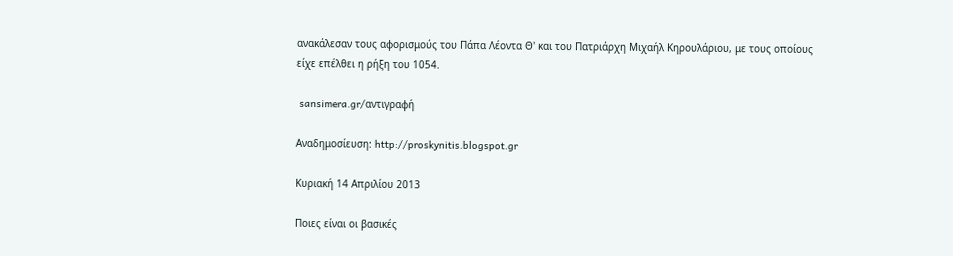ανακάλεσαν τους αφορισμούς του Πάπα Λέοντα Θ' και του Πατριάρχη Μιχαήλ Κηρουλάριου, με τους οποίους είχε επέλθει η ρήξη του 1054.

 sansimera.gr/αντιγραφή

Αναδημοσίευση: http://proskynitis.blogspot.gr

Κυριακή 14 Απριλίου 2013

Ποιες είναι οι βασικές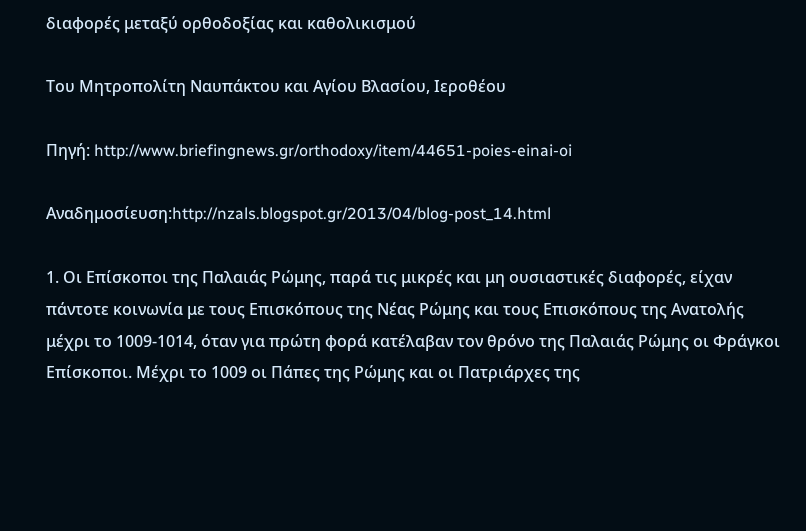διαφορές μεταξύ ορθοδοξίας και καθολικισμού

Του Μητροπολίτη Ναυπάκτου και Αγίου Βλασίου, Ιεροθέου

Πηγή: http://www.briefingnews.gr/orthodoxy/item/44651-poies-einai-oi

Αναδημοσίευση:http://nzals.blogspot.gr/2013/04/blog-post_14.html

1. Οι Επίσκοποι της Παλαιάς Ρώμης, παρά τις μικρές και μη ουσιαστικές διαφορές, είχαν πάντοτε κοινωνία με τους Επισκόπους της Νέας Ρώμης και τους Επισκόπους της Ανατολής μέχρι το 1009-1014, όταν για πρώτη φορά κατέλαβαν τον θρόνο της Παλαιάς Ρώμης οι Φράγκοι Επίσκοποι. Μέχρι το 1009 οι Πάπες της Ρώμης και οι Πατριάρχες της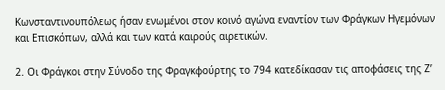Κωνσταντινουπόλεως ήσαν ενωμένοι στον κοινό αγώνα εναντίον των Φράγκων Ηγεμόνων και Επισκόπων, αλλά και των κατά καιρούς αιρετικών.

2. Οι Φράγκοι στην Σύνοδο της Φραγκφούρτης το 794 κατεδίκασαν τις αποφάσεις της Ζ’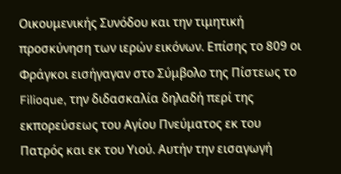Οικουμενικής Συνόδου και την τιμητική προσκύνηση των ιερών εικόνων. Επίσης το 809 οι Φράγκοι εισήγαγαν στο Σύμβολο της Πίστεως το Filioque, την διδασκαλία δηλαδή περί της εκπορεύσεως του Αγίου Πνεύματος εκ του Πατρός και εκ του Υιού. Αυτήν την εισαγωγή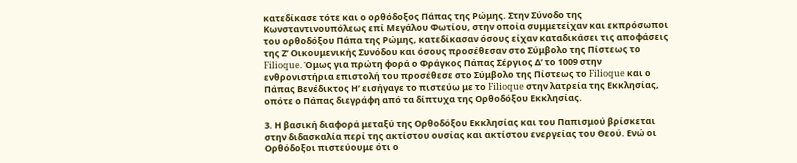κατεδίκασε τότε και ο ορθόδοξος Πάπας της Ρώμης. Στην Σύνοδο της Κωνσταντινουπόλεως επί Μεγάλου Φωτίου, στην οποία συμμετείχαν και εκπρόσωποι του ορθοδόξου Πάπα της Ρώμης, κατεδίκασαν όσους είχαν καταδικάσει τις αποφάσεις της Ζ’ Οικουμενικής Συνόδου και όσους προσέθεσαν στο Σύμβολο της Πίστεως το Filioque. Όμως για πρώτη φορά ο Φράγκος Πάπας Σέργιος Δ’ το 1009 στην ενθρονιστήρια επιστολή του προσέθεσε στο Σύμβολο της Πίστεως το Filioque και ο Πάπας Βενέδικτος Η’ εισήγαγε το πιστεύω με το Filioque στην λατρεία της Εκκλησίας, οπότε ο Πάπας διεγράφη από τα δίπτυχα της Ορθοδόξου Εκκλησίας.

3. Η βασική διαφορά μεταξύ της Ορθοδόξου Εκκλησίας και του Παπισμού βρίσκεται στην διδασκαλία περί της ακτίστου ουσίας και ακτίστου ενεργείας του Θεού. Ενώ οι Ορθόδοξοι πιστεύουμε ότι ο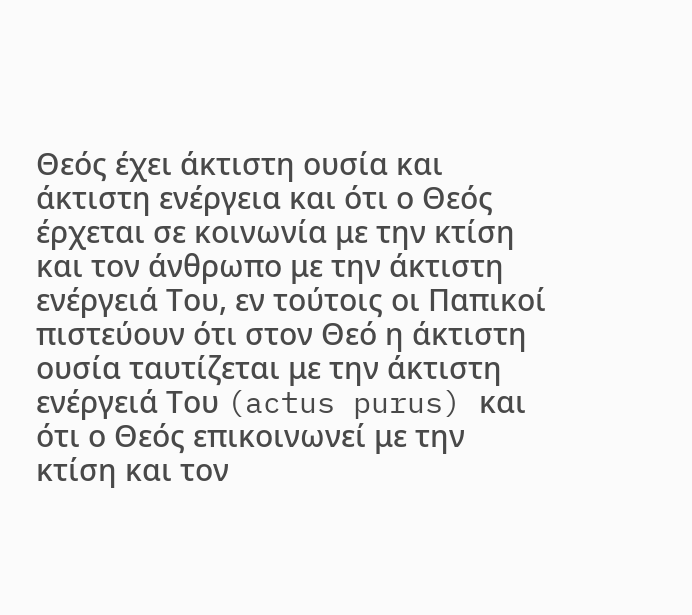Θεός έχει άκτιστη ουσία και άκτιστη ενέργεια και ότι ο Θεός έρχεται σε κοινωνία με την κτίση και τον άνθρωπο με την άκτιστη ενέργειά Του, εν τούτοις οι Παπικοί πιστεύουν ότι στον Θεό η άκτιστη ουσία ταυτίζεται με την άκτιστη ενέργειά Του (actus purus) και ότι ο Θεός επικοινωνεί με την κτίση και τον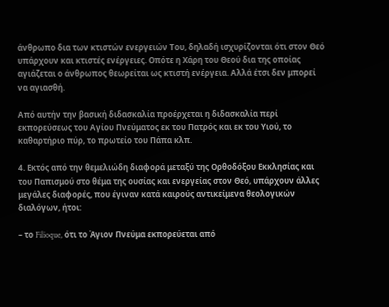άνθρωπο δια των κτιστών ενεργειών Του, δηλαδή ισχυρίζονται ότι στον Θεό υπάρχουν και κτιστές ενέργειες. Οπότε η Χάρη του Θεού δια της οποίας αγιάζεται ο άνθρωπος θεωρείται ως κτιστή ενέργεια. Αλλά έτσι δεν μπορεί να αγιασθή.

Από αυτήν την βασική διδασκαλία προέρχεται η διδασκαλία περί εκπορεύσεως του Αγίου Πνεύματος εκ του Πατρός και εκ του Υιού, το καθαρτήριο πύρ, το πρωτείο του Πάπα κλπ.

4. Εκτός από την θεμελιώδη διαφορά μεταξύ της Ορθοδόξου Εκκλησίας και του Παπισμού στο θέμα της ουσίας και ενεργείας στον Θεό, υπάρχουν άλλες μεγάλες διαφορές, που έγιναν κατά καιρούς αντικείμενα θεολογικών διαλόγων, ήτοι:

– το Filioque, ότι το Άγιον Πνεύμα εκπορεύεται από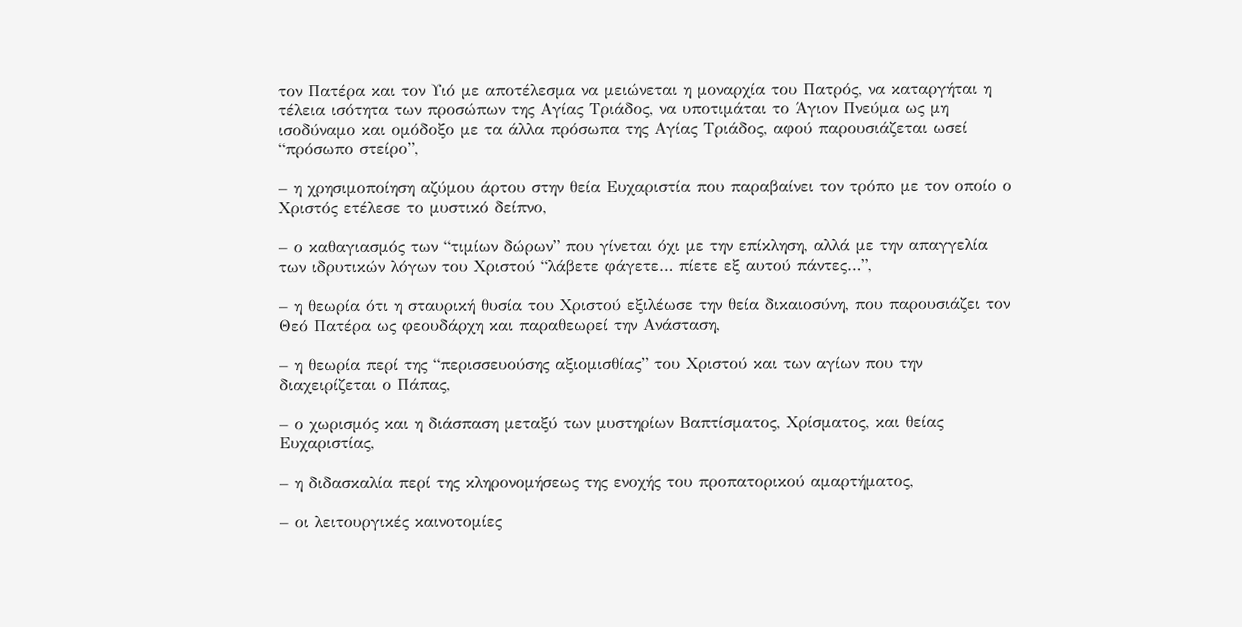τον Πατέρα και τον Υιό με αποτέλεσμα να μειώνεται η μοναρχία του Πατρός, να καταργήται η τέλεια ισότητα των προσώπων της Αγίας Τριάδος, να υποτιμάται το Άγιον Πνεύμα ως μη ισοδύναμο και ομόδοξο με τα άλλα πρόσωπα της Αγίας Τριάδος, αφού παρουσιάζεται ωσεί “πρόσωπο στείρο”,

– η χρησιμοποίηση αζύμου άρτου στην θεία Ευχαριστία που παραβαίνει τον τρόπο με τον οποίο ο Χριστός ετέλεσε το μυστικό δείπνο,

– ο καθαγιασμός των “τιμίων δώρων” που γίνεται όχι με την επίκληση, αλλά με την απαγγελία των ιδρυτικών λόγων του Χριστού “λάβετε φάγετε… πίετε εξ αυτού πάντες…”,

– η θεωρία ότι η σταυρική θυσία του Χριστού εξιλέωσε την θεία δικαιοσύνη, που παρουσιάζει τον Θεό Πατέρα ως φεουδάρχη και παραθεωρεί την Ανάσταση,

– η θεωρία περί της “περισσευούσης αξιομισθίας” του Χριστού και των αγίων που την διαχειρίζεται ο Πάπας,

– ο χωρισμός και η διάσπαση μεταξύ των μυστηρίων Βαπτίσματος, Χρίσματος, και θείας Ευχαριστίας,

– η διδασκαλία περί της κληρονομήσεως της ενοχής του προπατορικού αμαρτήματος,

– οι λειτουργικές καινοτομίες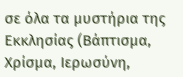σε όλα τα μυστήρια της Εκκλησίας (Βάπτισμα, Χρίσμα, Ιερωσύνη,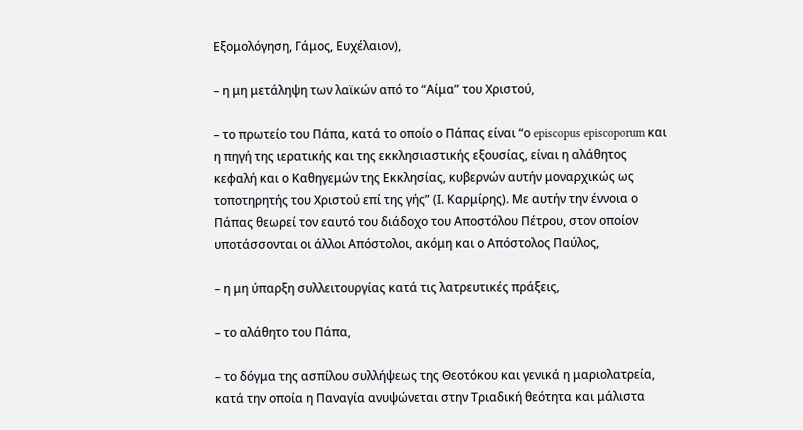Εξομολόγηση, Γάμος, Ευχέλαιον),

– η μη μετάληψη των λαϊκών από το “Αίμα” του Χριστού,

– το πρωτείο του Πάπα, κατά το οποίο ο Πάπας είναι “ο episcopus episcoporum και η πηγή της ιερατικής και της εκκλησιαστικής εξουσίας, είναι η αλάθητος κεφαλή και ο Καθηγεμών της Εκκλησίας, κυβερνών αυτήν μοναρχικώς ως τοποτηρητής του Χριστού επί της γής” (Ι. Καρμίρης). Με αυτήν την έννοια ο Πάπας θεωρεί τον εαυτό του διάδοχο του Αποστόλου Πέτρου, στον οποίον υποτάσσονται οι άλλοι Απόστολοι, ακόμη και ο Απόστολος Παύλος,

– η μη ύπαρξη συλλειτουργίας κατά τις λατρευτικές πράξεις,

– το αλάθητο του Πάπα,

– το δόγμα της ασπίλου συλλήψεως της Θεοτόκου και γενικά η μαριολατρεία, κατά την οποία η Παναγία ανυψώνεται στην Τριαδική θεότητα και μάλιστα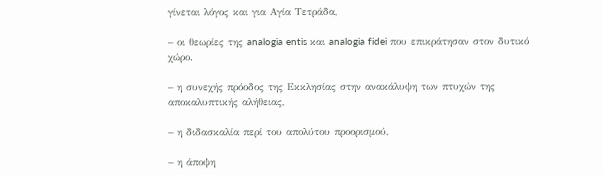γίνεται λόγος και για Αγία Τετράδα,

– οι θεωρίες της analogia entis και analogia fidei που επικράτησαν στον δυτικό χώρο.

– η συνεχής πρόοδος της Εκκλησίας στην ανακάλυψη των πτυχών της αποκαλυπτικής αλήθειας,

– η διδασκαλία περί του απολύτου προορισμού,

– η άποψη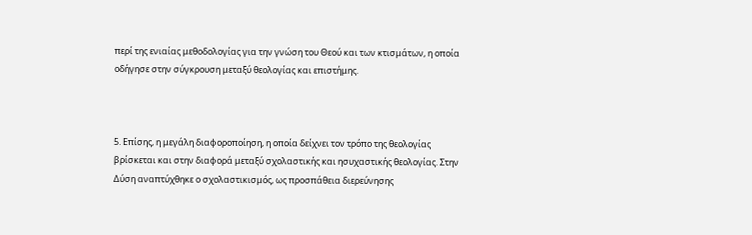περί της ενιαίας μεθοδολογίας για την γνώση του Θεού και των κτισμάτων, η οποία οδήγησε στην σύγκρουση μεταξύ θεολογίας και επιστήμης.



5. Επίσης, η μεγάλη διαφοροποίηση, η οποία δείχνει τον τρόπο της θεολογίας βρίσκεται και στην διαφορά μεταξύ σχολαστικής και ησυχαστικής θεολογίας. Στην Δύση αναπτύχθηκε ο σχολαστικισμός, ως προσπάθεια διερεύνησης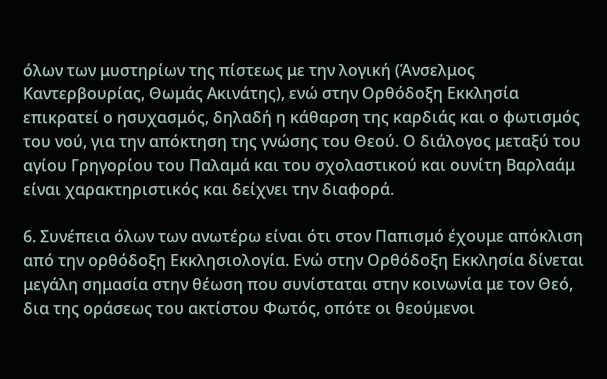όλων των μυστηρίων της πίστεως με την λογική (Άνσελμος Καντερβουρίας, Θωμάς Ακινάτης), ενώ στην Ορθόδοξη Εκκλησία επικρατεί ο ησυχασμός, δηλαδή η κάθαρση της καρδιάς και ο φωτισμός του νού, για την απόκτηση της γνώσης του Θεού. Ο διάλογος μεταξύ του αγίου Γρηγορίου του Παλαμά και του σχολαστικού και ουνίτη Βαρλαάμ είναι χαρακτηριστικός και δείχνει την διαφορά.

6. Συνέπεια όλων των ανωτέρω είναι ότι στον Παπισμό έχουμε απόκλιση από την ορθόδοξη Εκκλησιολογία. Ενώ στην Ορθόδοξη Εκκλησία δίνεται μεγάλη σημασία στην θέωση που συνίσταται στην κοινωνία με τον Θεό, δια της οράσεως του ακτίστου Φωτός, οπότε οι θεούμενοι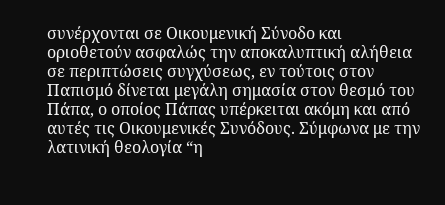συνέρχονται σε Οικουμενική Σύνοδο και οριοθετούν ασφαλώς την αποκαλυπτική αλήθεια σε περιπτώσεις συγχύσεως, εν τούτοις στον Παπισμό δίνεται μεγάλη σημασία στον θεσμό του Πάπα, ο οποίος Πάπας υπέρκειται ακόμη και από αυτές τις Οικουμενικές Συνόδους. Σύμφωνα με την λατινική θεολογία “η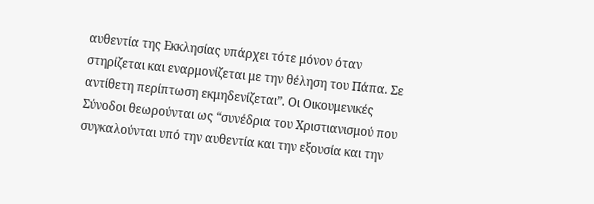αυθεντία της Εκκλησίας υπάρχει τότε μόνον όταν στηρίζεται και εναρμονίζεται με την θέληση του Πάπα. Σε αντίθετη περίπτωση εκμηδενίζεται”. Οι Οικουμενικές Σύνοδοι θεωρούνται ως “συνέδρια του Χριστιανισμού που συγκαλούνται υπό την αυθεντία και την εξουσία και την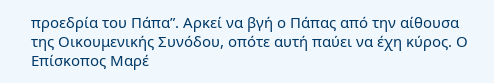προεδρία του Πάπα”. Αρκεί να βγή ο Πάπας από την αίθουσα της Οικουμενικής Συνόδου, οπότε αυτή παύει να έχη κύρος. Ο Επίσκοπος Μαρέ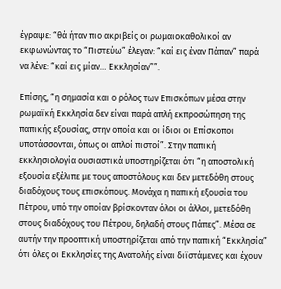έγραψε: “θά ήταν πιο ακριβείς οι ρωμαιοκαθολικοί αν εκφωνώντας το “Πιστεύω” έλεγαν: “καί εις έναν Πάπαν” παρά να λένε: “καί εις μίαν… Εκκλησίαν””.

Επίσης, “η σημασία και ο ρόλος των Επισκόπων μέσα στην ρωμαϊκή Εκκλησία δεν είναι παρά απλή εκπροσώπηση της παπικής εξουσίας, στην οποία και οι ίδιοι οι Επίσκοποι υποτάσσονται, όπως οι απλοί πιστοί”. Στην παπική εκκλησιολογία ουσιαστικά υποστηρίζεται ότι “η αποστολική εξουσία εξέλιπε με τους αποστόλους και δεν μετεδόθη στους διαδόχους τους επισκόπους. Μονάχα η παπική εξουσία του Πέτρου, υπό την οποίαν βρίσκονταν όλοι οι άλλοι, μετεδόθη στους διαδόχους του Πέτρου, δηλαδή στους Πάπες”. Μέσα σε αυτήν την προοπτική υποστηρίζεται από την παπική “Εκκλησία” ότι όλες οι Εκκλησίες της Ανατολής είναι διϊστάμενες και έχουν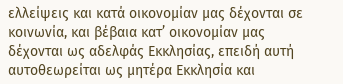ελλείψεις και κατά οικονομίαν μας δέχονται σε κοινωνία, και βέβαια κατ’ οικονομίαν μας δέχονται ως αδελφάς Εκκλησίας, επειδή αυτή αυτοθεωρείται ως μητέρα Εκκλησία και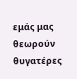εμάς μας θεωρούν θυγατέρες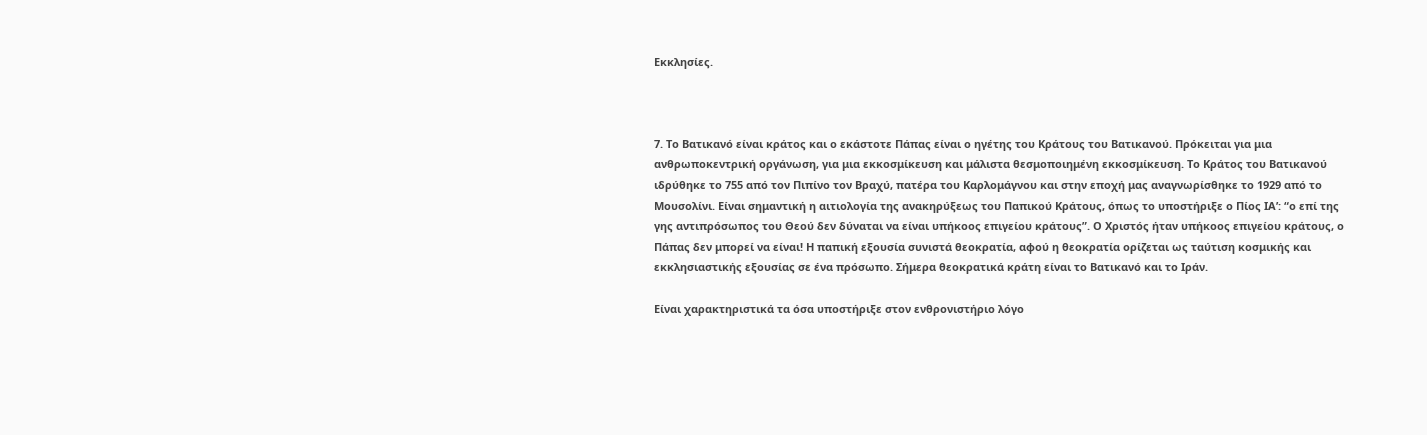Εκκλησίες.



7. Το Βατικανό είναι κράτος και ο εκάστοτε Πάπας είναι ο ηγέτης του Κράτους του Βατικανού. Πρόκειται για μια ανθρωποκεντρική οργάνωση, για μια εκκοσμίκευση και μάλιστα θεσμοποιημένη εκκοσμίκευση. Το Κράτος του Βατικανού ιδρύθηκε το 755 από τον Πιπίνο τον Βραχύ, πατέρα του Καρλομάγνου και στην εποχή μας αναγνωρίσθηκε το 1929 από το Μουσολίνι. Είναι σημαντική η αιτιολογία της ανακηρύξεως του Παπικού Κράτους, όπως το υποστήριξε ο Πίος ΙΑ’: “ο επί της γης αντιπρόσωπος του Θεού δεν δύναται να είναι υπήκοος επιγείου κράτους”. Ο Χριστός ήταν υπήκοος επιγείου κράτους, ο Πάπας δεν μπορεί να είναι! Η παπική εξουσία συνιστά θεοκρατία, αφού η θεοκρατία ορίζεται ως ταύτιση κοσμικής και εκκλησιαστικής εξουσίας σε ένα πρόσωπο. Σήμερα θεοκρατικά κράτη είναι το Βατικανό και το Ιράν.

Είναι χαρακτηριστικά τα όσα υποστήριξε στον ενθρονιστήριο λόγο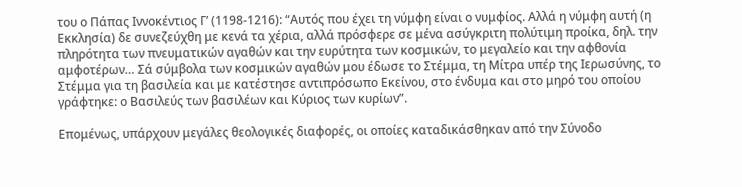του ο Πάπας Ιννοκέντιος Γ’ (1198-1216): “Αυτός που έχει τη νύμφη είναι ο νυμφίος. Αλλά η νύμφη αυτή (η Εκκλησία) δε συνεζεύχθη με κενά τα χέρια, αλλά πρόσφερε σε μένα ασύγκριτη πολύτιμη προίκα, δηλ. την πληρότητα των πνευματικών αγαθών και την ευρύτητα των κοσμικών, το μεγαλείο και την αφθονία αμφοτέρων… Σά σύμβολα των κοσμικών αγαθών μου έδωσε το Στέμμα, τη Μίτρα υπέρ της Ιερωσύνης, το Στέμμα για τη βασιλεία και με κατέστησε αντιπρόσωπο Εκείνου, στο ένδυμα και στο μηρό του οποίου γράφτηκε: ο Βασιλεύς των βασιλέων και Κύριος των κυρίων”.

Επομένως, υπάρχουν μεγάλες θεολογικές διαφορές, οι οποίες καταδικάσθηκαν από την Σύνοδο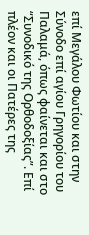επί Μεγάλου Φωτίου και στην Σύνοδο επί αγίου Γρηγορίου του Παλαμά, όπως φαίνεται και στο “Συνοδικό της Ορθοδοξίας”. Επί πλέον και οι Πατέρες της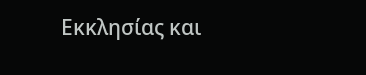Εκκλησίας και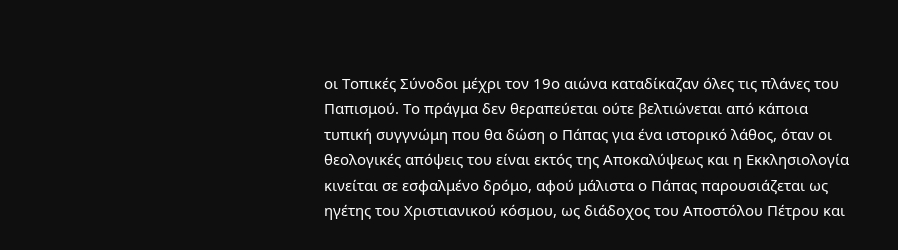οι Τοπικές Σύνοδοι μέχρι τον 19ο αιώνα καταδίκαζαν όλες τις πλάνες του Παπισμού. Το πράγμα δεν θεραπεύεται ούτε βελτιώνεται από κάποια τυπική συγγνώμη που θα δώση ο Πάπας για ένα ιστορικό λάθος, όταν οι θεολογικές απόψεις του είναι εκτός της Αποκαλύψεως και η Εκκλησιολογία κινείται σε εσφαλμένο δρόμο, αφού μάλιστα ο Πάπας παρουσιάζεται ως ηγέτης του Χριστιανικού κόσμου, ως διάδοχος του Αποστόλου Πέτρου και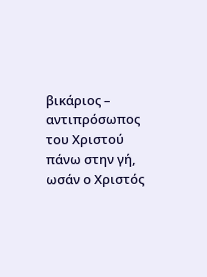βικάριος – αντιπρόσωπος του Χριστού πάνω στην γή, ωσάν ο Χριστός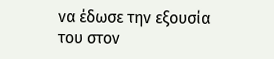να έδωσε την εξουσία του στον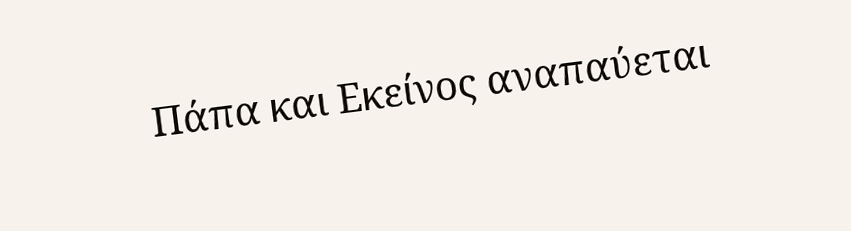Πάπα και Εκείνος αναπαύεται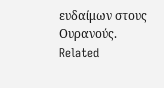ευδαίμων στους Ουρανούς.
Related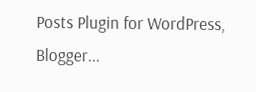Posts Plugin for WordPress, Blogger...